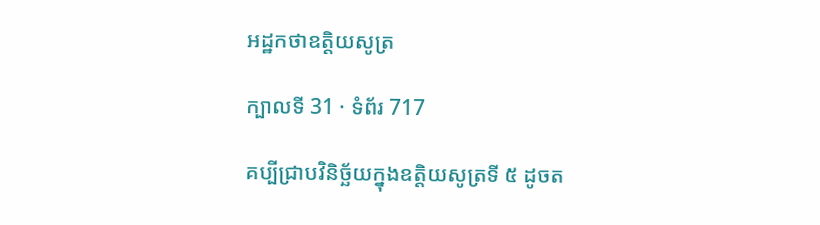អដ្ឋកថាឧត្តិយសូត្រ

ក្បាលទី 31 · ទំព័រ 717

គប្បីជ្រាបវិនិច្ឆ័យក្នុងឧត្តិយសូត្រទី ៥ ដូចត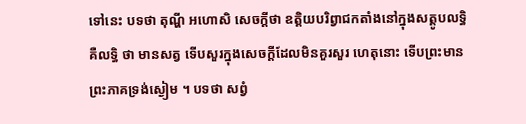ទៅនេះ បទថា តុណ្ហី អហោសិ សេចក្តីថា ឧត្តិយបរិព្វាជកតាំងនៅក្នុងសត្តូបលទ្ធិ គឺលទ្ធិ ថា មានសត្វ ទើបសួរក្នុងសេចក្តីដែលមិនគួរសួរ ហេតុនោះ ទើបព្រះមាន ព្រះភាគទ្រង់ស្ងៀម ។ បទថា សព្វំ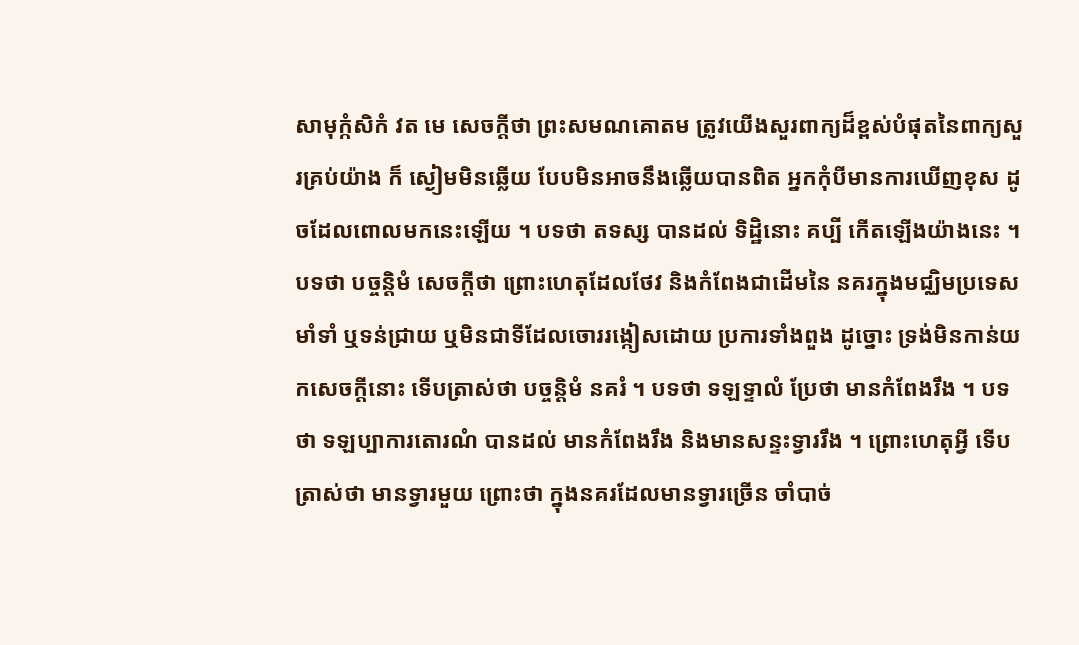សាមុក្កំសិកំ វត មេ សេចក្តីថា ព្រះសមណគោតម ត្រូវយើងសួរពាក្យដ៏ខ្ពស់បំផុតនៃពាក្យសួរគ្រប់យ៉ាង ក៏ ស្ងៀមមិនឆ្លើយ បែបមិនអាចនឹងឆ្លើយបានពិត អ្នកកុំបីមានការឃើញខុស ដូចដែលពោលមកនេះឡើយ ។ បទថា តទស្ស បានដល់ ទិដ្ឋិនោះ គប្បី កើតឡើងយ៉ាងនេះ ។ បទថា បច្ចន្តិមំ សេចក្តីថា ព្រោះហេតុដែលថែវ និងកំពែងជាដើមនៃ នគរក្នុងមជ្ឈិមប្រទេស មាំទាំ ឬទន់ជ្រាយ ឬមិនជាទីដែលចោររង្កៀសដោយ ប្រការទាំងពួង ដូច្នោះ ទ្រង់មិនកាន់យកសេចក្តីនោះ ទើបត្រាស់ថា បច្ចន្តិមំ នគរំ ។ បទថា ទឡទ្ទាលំ ប្រែថា មានកំពែងរឹង ។ បទថា ទឡប្បាការតោរណំ បានដល់ មានកំពែងរឹង និងមានសន្ទះទ្វាររឹង ។ ព្រោះហេតុអ្វី ទើបត្រាស់ថា មានទ្វារមួយ ព្រោះថា ក្នុងនគរដែលមានទ្វារច្រើន ចាំបាច់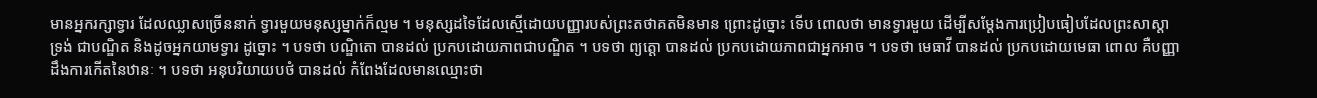មានអ្នករក្សាទ្វារ ដែលឈ្លាសច្រើននាក់ ទ្វារមួយមនុស្សម្នាក់ក៏ល្មម ។ មនុស្សដទៃដែលស្មើដោយបញ្ញារបស់ព្រះតថាគតមិនមាន ព្រោះដូច្នោះ ទើប ពោលថា មានទ្វារមួយ ដើម្បីសម្តែងការប្រៀបធៀបដែលព្រះសាស្តា ទ្រង់ ជាបណ្ឌិត និងដូចអ្នកយាមទ្វារ ដូច្នោះ ។ បទថា បណ្ឌិតោ បានដល់ ប្រកបដោយភាពជាបណ្ឌិត ។ បទថា ព្យត្តោ បានដល់ ប្រកបដោយភាពជាអ្នកអាច ។ បទថា មេធាវី បានដល់ ប្រកបដោយមេធា ពោល គឺបញ្ញាដឹងការកើតនៃឋានៈ ។ បទថា អនុបរិយាយបថំ បានដល់ កំពែងដែលមានឈ្មោះថា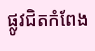ផ្លូវជិតកំពែង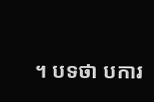។ បទថា បការ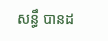សន្ធឹ បានដ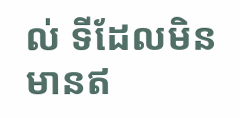ល់ ទីដែលមិនមានឥ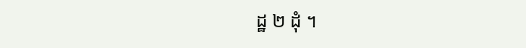ដ្ឋ ២ ដុំ ។